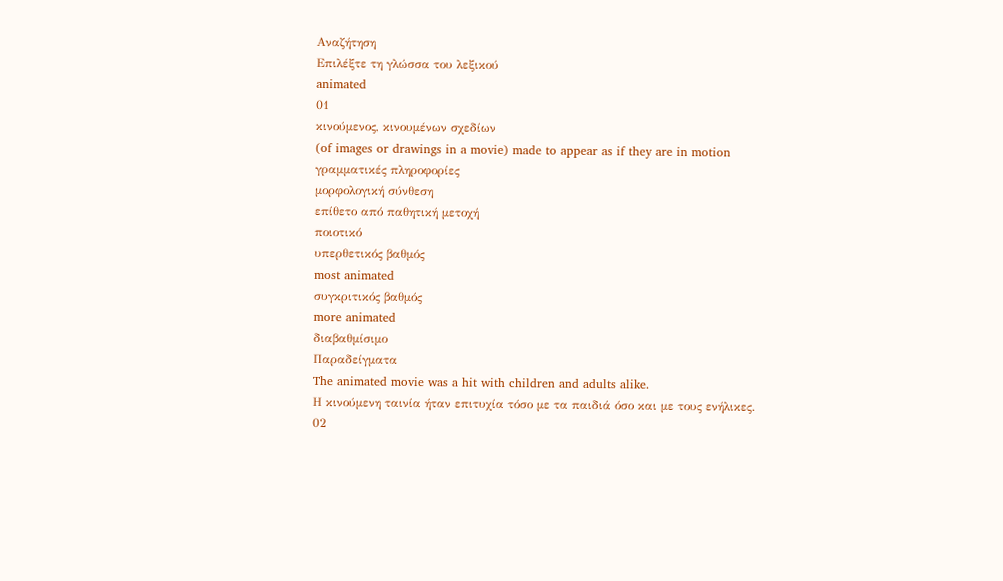Αναζήτηση
Επιλέξτε τη γλώσσα του λεξικού
animated
01
κινούμενος, κινουμένων σχεδίων
(of images or drawings in a movie) made to appear as if they are in motion
γραμματικές πληροφορίες
μορφολογική σύνθεση
επίθετο από παθητική μετοχή
ποιοτικό
υπερθετικός βαθμός
most animated
συγκριτικός βαθμός
more animated
διαβαθμίσιμο
Παραδείγματα
The animated movie was a hit with children and adults alike.
Η κινούμενη ταινία ήταν επιτυχία τόσο με τα παιδιά όσο και με τους ενήλικες.
02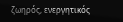ζωηρός, ενεργητικός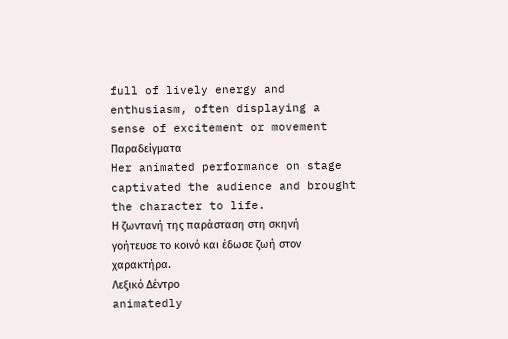full of lively energy and enthusiasm, often displaying a sense of excitement or movement
Παραδείγματα
Her animated performance on stage captivated the audience and brought the character to life.
Η ζωντανή της παράσταση στη σκηνή γοήτευσε το κοινό και έδωσε ζωή στον χαρακτήρα.
Λεξικό Δέντρο
animatedly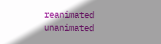reanimated
unanimated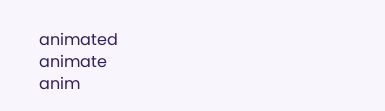animated
animate
anim